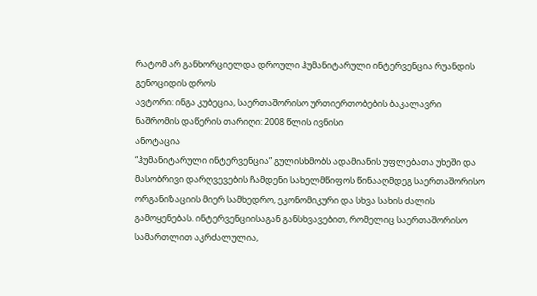რატომ არ განხორციელდა დროული ჰუმანიტარული ინტერვენცია რუანდის გენოციდის დროს
ავტორი: ინგა კუბეცია, საერთაშორისო ურთიერთობების ბაკალავრი
ნაშრომის დაწერის თარიღი: 2008 წლის ივნისი
ანოტაცია
“ჰუმანიტარული ინტერვენცია” გულისხმობს ადამიანის უფლებათა უხეში და მასობრივი დარღვევების ჩამდენი სახელმწიფოს წინააღმდეგ საერთაშორისო ორგანიზაციის მიერ სამხედრო, ეკონომიკური და სხვა სახის ძალის გამოყენებას. ინტერვენციისაგან განსხვავებით, რომელიც საერთაშორისო სამართლით აკრძალულია,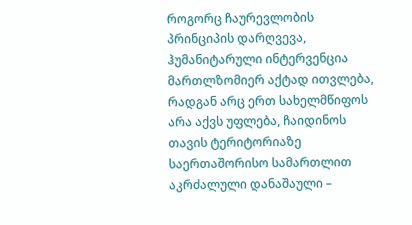როგორც ჩაურევლობის პრინციპის დარღვევა, ჰუმანიტარული ინტერვენცია მართლზომიერ აქტად ითვლება, რადგან არც ერთ სახელმწიფოს არა აქვს უფლება, ჩაიდინოს თავის ტერიტორიაზე საერთაშორისო სამართლით აკრძალული დანაშაული –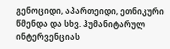გენოციდი, აპართეიდი, ეთნიკური წმენდა და სხვ. ჰუმანიტარულ ინტერვენციას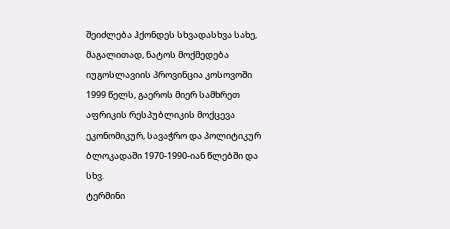შეიძლება ჰქონდეს სხვადასხვა სახე, მაგალითად, ნატოს მოქმედება იუგოსლავიის პროვინცია კოსოვოში 1999 წელს, გაეროს მიერ სამხრეთ აფრიკის რესპუბლიკის მოქცევა ეკონომიკურ, სავაჭრო და პოლიტიკურ ბლოკადაში 1970-1990-იან წლებში და სხვ.
ტერმინი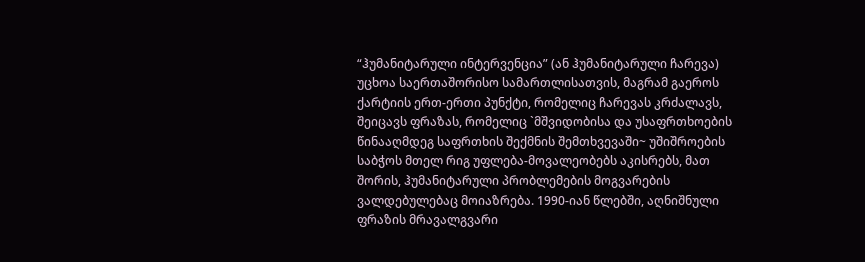“ჰუმანიტარული ინტერვენცია” (ან ჰუმანიტარული ჩარევა) უცხოა საერთაშორისო სამართლისათვის, მაგრამ გაეროს ქარტიის ერთ-ერთი პუნქტი, რომელიც ჩარევას კრძალავს, შეიცავს ფრაზას, რომელიც `მშვიდობისა და უსაფრთხოების წინააღმდეგ საფრთხის შექმნის შემთხვევაში~ უშიშროების საბჭოს მთელ რიგ უფლება-მოვალეობებს აკისრებს, მათ შორის, ჰუმანიტარული პრობლემების მოგვარების ვალდებულებაც მოიაზრება. 1990-იან წლებში, აღნიშნული ფრაზის მრავალგვარი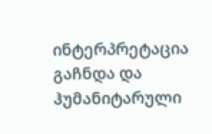ინტერპრეტაცია გაჩნდა და ჰუმანიტარული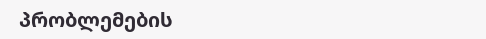პრობლემების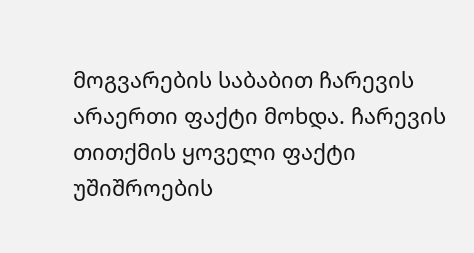მოგვარების საბაბით ჩარევის არაერთი ფაქტი მოხდა. ჩარევის თითქმის ყოველი ფაქტი უშიშროების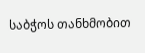საბჭოს თანხმობით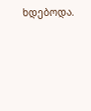ხდებოდა.